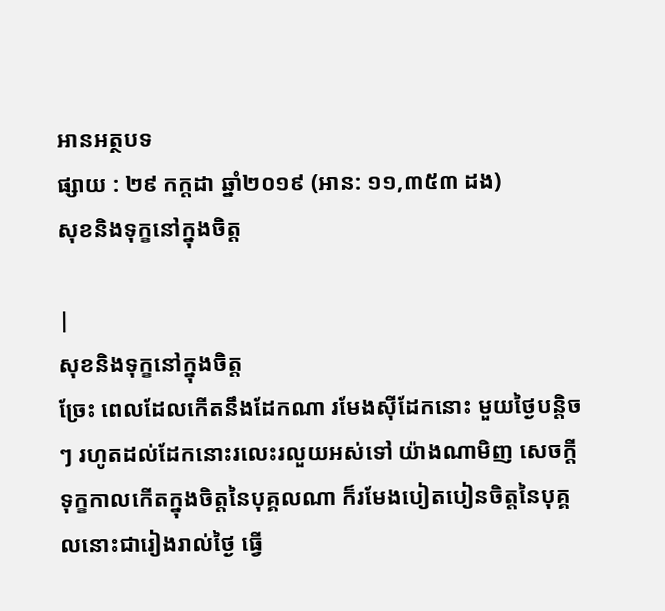អានអត្ថបទ
ផ្សាយ : ២៩ កក្តដា ឆ្នាំ២០១៩ (អាន: ១១,៣៥៣ ដង)
សុខនិងទុក្ខនៅក្នុងចិត្ត

|
សុខនិងទុក្ខនៅក្នុងចិត្ត
ច្រែះ ពេលដែលកើតនឹងដែកណា រមែងស៊ីដែកនោះ មួយថ្ងៃបន្តិចៗ រហូតដល់ដែកនោះរលេះរលួយអស់ទៅ យ៉ាងណាមិញ សេចក្ដីទុក្ខកាលកើតក្នុងចិត្តនៃបុគ្គលណា ក៏រមែងបៀតបៀនចិត្តនៃបុគ្គលនោះជារៀងរាល់ថ្ងៃ ធ្វើ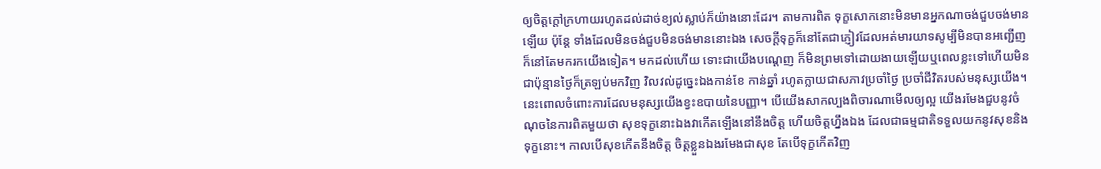ឲ្យចិត្តក្ដៅក្រហាយរហូតដល់ដាច់ខ្យល់ស្លាប់ក៏យ៉ាងនោះដែរ។ តាមការពិត ទុក្ខសោកនោះមិនមានអ្នកណាចង់ជួបចង់មានឡើយ ប៉ុន្តែ ទាំងដែលមិនចង់ជួបមិនចង់មាននោះឯង សេចក្ដីទុក្ខក៏នៅតែជាភ្ញៀវដែលអត់មារយាទសូម្បីមិនបានអញ្ជើញ ក៏នៅតែមករកយើងទៀត។ មកដល់ហើយ ទោះជាយើងបណ្ដេញ ក៏មិនព្រមទៅដោយងាយឡើយឬពេលខ្លះទៅហើយមិនជាប៉ុន្មានថ្ងៃក៏ត្រឡប់មកវិញ វិលវល់ដូច្នេះឯងកាន់ខែ កាន់ឆ្នាំ រហូតក្លាយជាសភាវប្រចាំថ្ងៃ ប្រចាំជីវិតរបស់មនុស្សយើង។ នេះពោលចំពោះការដែលមនុស្សយើងខ្វះឧបាយនៃបញ្ញា។ បើយើងសាកល្បងពិចារណាមើលឲ្យល្អ យើងរមែងជួបនូវចំណុចនៃការពិតមួយថា សុខទុក្ខនោះឯងវាកើតឡើងនៅនឹងចិត្ត ហើយចិត្តហ្នឹងឯង ដែលជាធម្មជាតិទទួលយកនូវសុខនិងទុក្ខនោះ។ កាលបើសុខកើតនឹងចិត្ត ចិត្តខ្លួនឯងរមែងជាសុខ តែបើទុក្ខកើតវិញ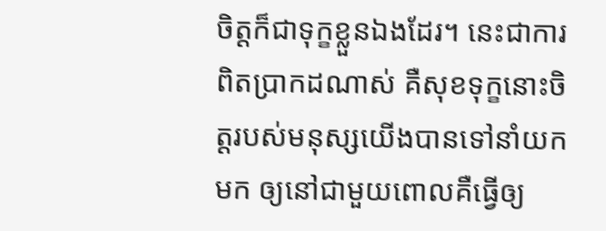ចិត្តក៏ជាទុក្ខខ្លួនឯងដែរ។ នេះជាការពិតប្រាកដណាស់ គឺសុខទុក្ខនោះចិត្តរបស់មនុស្សយើងបានទៅនាំយកមក ឲ្យនៅជាមួយពោលគឺធ្វើឲ្យ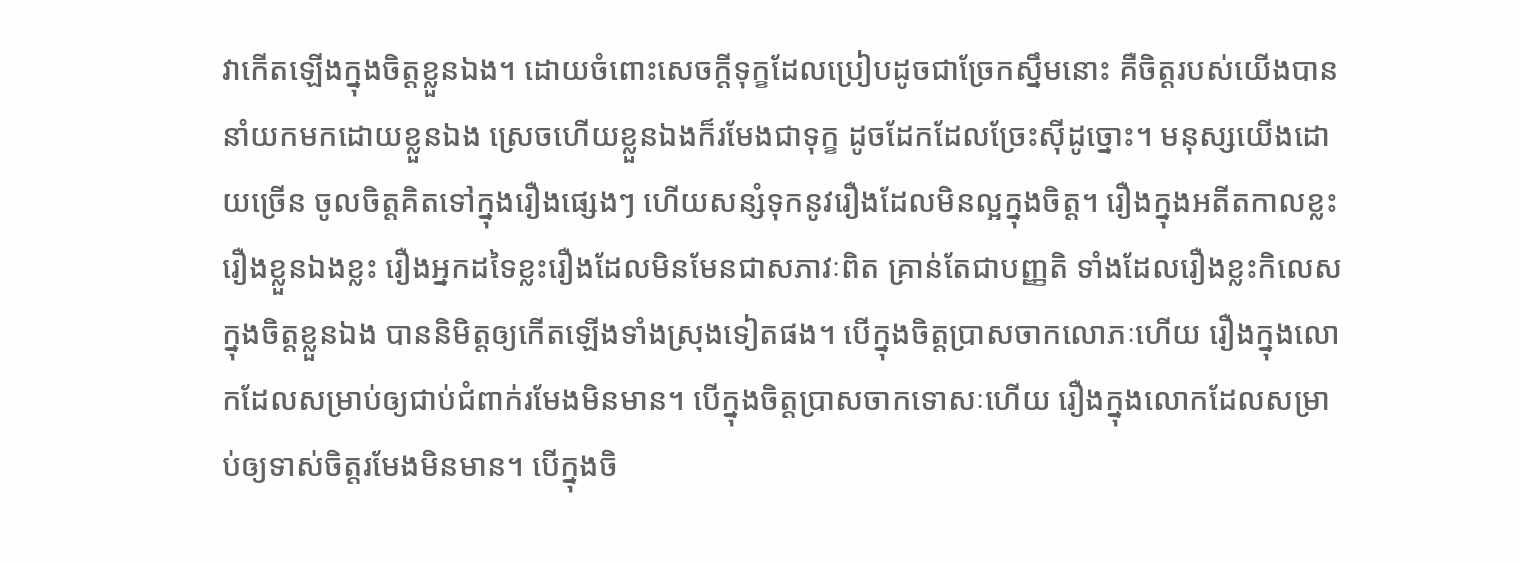វាកើតឡើងក្នុងចិត្តខ្លួនឯង។ ដោយចំពោះសេចក្ដីទុក្ខដែលប្រៀបដូចជាច្រែកស្នឹមនោះ គឺចិត្តរបស់យើងបាននាំយកមកដោយខ្លួនឯង ស្រេចហើយខ្លួនឯងក៏រមែងជាទុក្ខ ដូចដែកដែលច្រែះស៊ីដូច្នោះ។ មនុស្សយើងដោយច្រើន ចូលចិត្តគិតទៅក្នុងរឿងផ្សេងៗ ហើយសន្សំទុកនូវរឿងដែលមិនល្អក្នុងចិត្ត។ រឿងក្នុងអតីតកាលខ្លះ រឿងខ្លួនឯងខ្លះ រឿងអ្នកដទៃខ្លះរឿងដែលមិនមែនជាសភាវៈពិត គ្រាន់តែជាបញ្ញតិ ទាំងដែលរឿងខ្លះកិលេសក្នុងចិត្តខ្លួនឯង បាននិមិត្តឲ្យកើតឡើងទាំងស្រុងទៀតផង។ បើក្នុងចិត្តប្រាសចាកលោភៈហើយ រឿងក្នុងលោកដែលសម្រាប់ឲ្យជាប់ជំពាក់រមែងមិនមាន។ បើក្នុងចិត្តប្រាសចាកទោសៈហើយ រឿងក្នុងលោកដែលសម្រាប់ឲ្យទាស់ចិត្តរមែងមិនមាន។ បើក្នុងចិ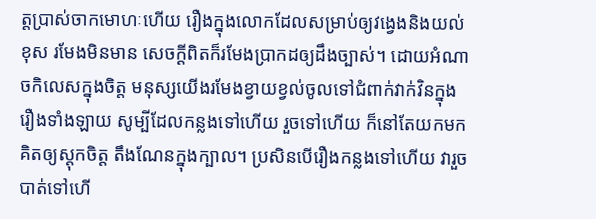ត្តប្រាស់ចាកមោហៈហើយ រឿងក្នុងលោកដែលសម្រាប់ឲ្យវង្វេងនិងយល់ខុស រមែងមិនមាន សេចក្ដីពិតក៏រមែងប្រាកដឲ្យដឹងច្បាស់។ ដោយអំណាចកិលេសក្នុងចិត្ត មនុស្សយើងរមែងខ្វាយខ្វល់ចូលទៅជំពាក់វាក់វិនក្នុងរឿងទាំងឡាយ សូម្បីដែលកន្លងទៅហើយ រួចទៅហើយ ក៏នៅតែយកមកគិតឲ្យស្ដុកចិត្ត តឹងណែនក្នុងក្បាល។ ប្រសិនបើរឿងកន្លងទៅហើយ វារួចបាត់ទៅហើ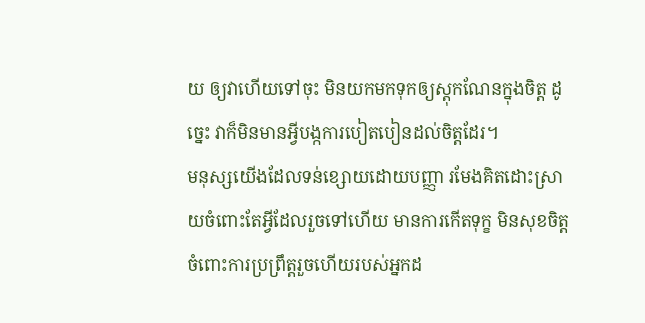យ ឲ្យវាហើយទៅចុះ មិនយកមកទុកឲ្យស្ដុកណែនក្នុងចិត្ត ដូច្នេះ វាក៏មិនមានអ្វីបង្កការបៀតបៀនដល់ចិត្តដែរ។
មនុស្សយើងដែលទន់ខ្សោយដោយបញ្ញា រមែងគិតដោះស្រាយចំពោះតែអ្វីដែលរួចទៅហើយ មានការកើតទុក្ខ មិនសុខចិត្តចំពោះការប្រព្រឹត្តរួចហើយរបស់អ្នកដ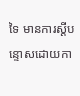ទៃ មានការស្ដីបន្ទោសដោយកា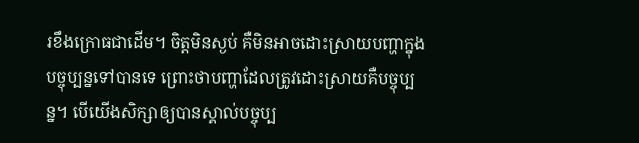រខឹងក្រោធជាដើម។ ចិត្តមិនស្ងប់ គឺមិនអាចដោះស្រាយបញ្ហាក្នុងបច្ចុប្បន្នទៅបានទេ ព្រោះថាបញ្ហាដែលត្រូវដោះស្រាយគឺបច្ចុប្បន្ន។ បើយើងសិក្សាឲ្យបានស្គាល់បច្ចុប្ប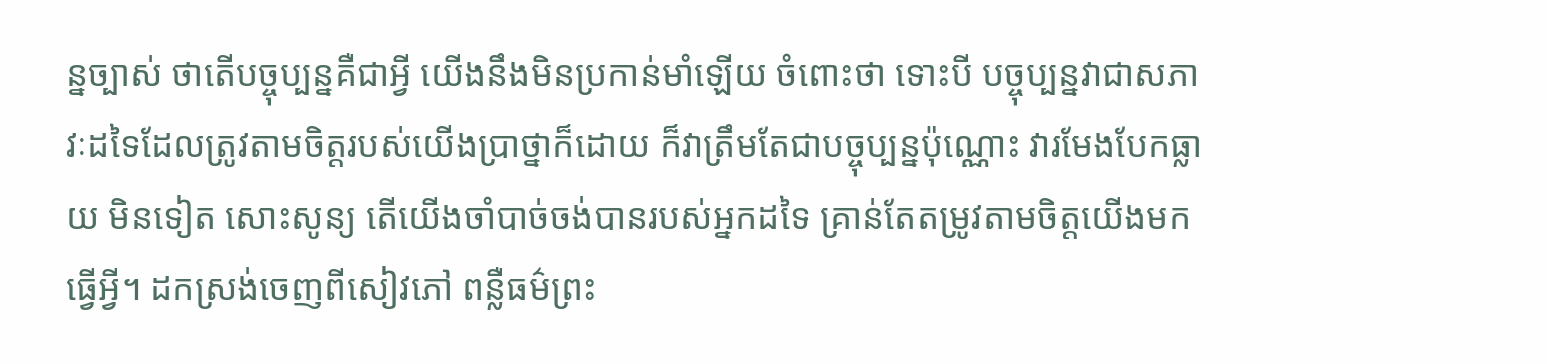ន្នច្បាស់ ថាតើបច្ចុប្បន្នគឺជាអ្វី យើងនឹងមិនប្រកាន់មាំឡើយ ចំពោះថា ទោះបី បច្ចុប្បន្នវាជាសភាវៈដទៃដែលត្រូវតាមចិត្តរបស់យើងប្រាថ្នាក៏ដោយ ក៏វាត្រឹមតែជាបច្ចុប្បន្នប៉ុណ្ណោះ វារមែងបែកធ្លាយ មិនទៀត សោះសូន្យ តើយើងចាំបាច់ចង់បានរបស់អ្នកដទៃ គ្រាន់តែតម្រូវតាមចិត្តយើងមកធ្វើអ្វី។ ដកស្រង់ចេញពីសៀវភៅ ពន្លឺធម៌ព្រះ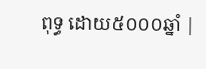ពុទ្ធ ដោយ៥០០០ឆ្នាំ |